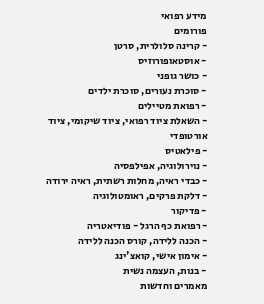מידע רפואי
פורומים
- קרינה סלולרית, סרטן
- אוסטאופורוזיס
- כושר גופני
- סוכרת נעורים, סוכרת ילדים
- רפואת מטיילים
- השאלת ציוד רפואי, ציוד שיקומי, ציוד אורטופדי
- פילאטיס
- נוירולוגיה, אפילפסיה
- כבדי ראיה, מחלות רשתית, ראיה ירודה
- דלקת פרקים, ראומטולוגיה
- פדיקור
- רפואת כף הרגל - פודיאטריה
- הכנה ללידה, קורס הכנה ללידה
- אימון אישי, קואצ'ינג
- בנות, העצמה נשית
מאמרים וחדשות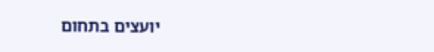יועצים בתחום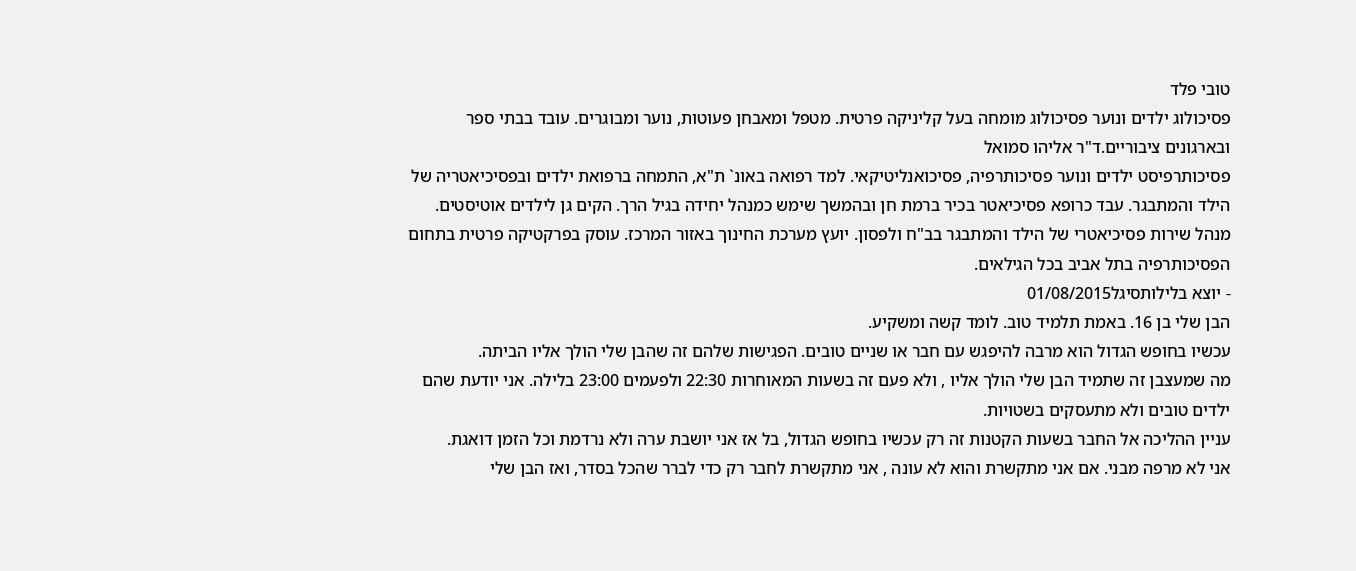טובי פלד
פסיכולוג ילדים ונוער פסיכולוג מומחה בעל קליניקה פרטית. מטפל ומאבחן פעוטות, נוער ומבוגרים. עובד בבתי ספר ובארגונים ציבוריים.ד"ר אליהו סמואל
פסיכותרפיסט ילדים ונוער פסיכותרפיה, פסיכואנליטיקאי. למד רפואה באונ` ת"א, התמחה ברפואת ילדים ובפסיכיאטריה של הילד והמתבגר. עבד כרופא פסיכיאטר בכיר ברמת חן ובהמשך שימש כמנהל יחידה בגיל הרך. הקים גן לילדים אוטיסטים. מנהל שירות פסיכיאטרי של הילד והמתבגר בב"ח ולפסון. יועץ מערכת החינוך באזור המרכז. עוסק בפרקטיקה פרטית בתחום הפסיכותרפיה בתל אביב בכל הגילאים.
- יוצא בלילותסיגל01/08/2015
הבן שלי בן 16. באמת תלמיד טוב. לומד קשה ומשקיע.
עכשיו בחופש הגדול הוא מרבה להיפגש עם חבר או שניים טובים. הפגישות שלהם זה שהבן שלי הולך אליו הביתה.
מה שמעצבן זה שתמיד הבן שלי הולך אליו , ולא פעם זה בשעות המאוחרות 22:30 ולפעמים 23:00 בלילה. אני יודעת שהם ילדים טובים ולא מתעסקים בשטויות.
עניין ההליכה אל החבר בשעות הקטנות זה רק עכשיו בחופש הגדול, בל אז אני יושבת ערה ולא נרדמת וכל הזמן דואגת.
אני לא מרפה מבני. אם אני מתקשרת והוא לא עונה , אני מתקשרת לחבר רק כדי לברר שהכל בסדר, ואז הבן שלי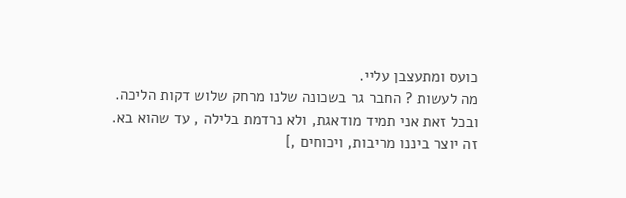כועס ומתעצבן עליי.
מה לעשות ? החבר גר בשכונה שלנו מרחק שלוש דקות הליכה.
ובכל זאת אני תמיד מודאגת, ולא נרדמת בלילה , עד שהוא בא.
זה יוצר ביננו מריבות, ויכוחים ,]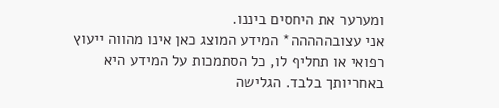ומערער את היחסים ביננו.
אני עצובההההה* המידע המוצג כאן אינו מהווה ייעוץ רפואי או תחליף לו, כל הסתמכות על המידע היא באחריותך בלבד. הגלישה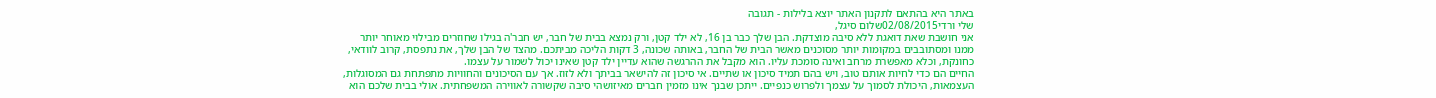באתר היא בהתאם לתקנון האתר יוצא בלילות - תגובה
שלי ורדי02/08/2015שלום סיגל,
אני חושבת שאת דואגת ללא סיבה מוצדקת. הבן שלך כבר בן 16, לא ילד קטן, ורק נמצא בבית של חבר, יש חבר'ה בגילו שחוזרים מבילוי מאוחר יותר ממנו ומסתובבים במקומות יותר מסוכנים מאשר הבית של החבר, באותה שכונה, 3 דקות הליכה מביתכם. מהצד של הבן שלך, את נתפסת, קרוב לוודאי, כחונקת, וכלא מאפשרת מרחב ואינה סומכת עליו. הוא מקבל את ההרגשה שהוא עדיין ילד קטן שאינו יכול לשמור על עצמו.
החיים הם כדי לחיות אותם טוב, ויש בהם תמיד סיכון או שתיים. אי סיכון זה להישאר בביתך ולא לזוז. אך עם הסיכונים והחוויות מתפתחת גם המסוגלות, העצמאות, היכולת לסמוך על עצמך ולפרוש כנפיים. ייתכן שבנך אינו מזמין חברים מאיזושהי סיבה שקשורה לאווירה המשפחתית. אולי בבית שלכם הוא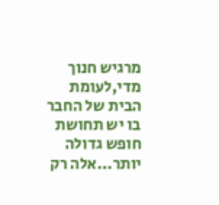מרגיש חנוך מדי,לעומת הבית של החבר בו יש תחושת חופש גדולה יותר...אלה רק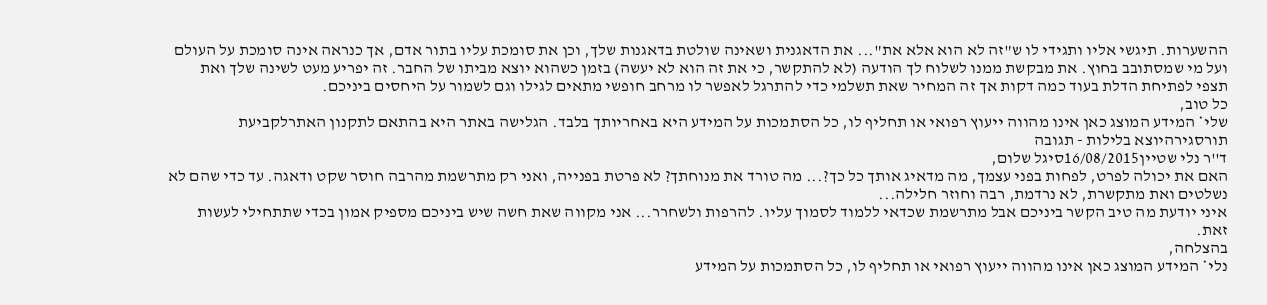ההשערות. תיגשי אליו ותגידי לו ש"זה לא הוא אלא את"... את הדאגנית ושאינה שולטת בדאגנות שלך, וכן את סומכת עליו בתור אדם, אך כנראה אינה סומכת על העולם ועל מי שמסתובב בחוץ. את מבקשת ממנו לשלוח לך הודעה (לא להתקשר, כי את זה הוא לא יעשה) בזמן כשהוא יוצא מביתו של החבר. זה יפריע מעט לשינה שלך ואת תצפי לפתיחת הדלת בעוד כמה דקות אך זה המחיר שאת תשלמי כדי להתרגל לאפשר לו מרחב חופשי מתאים לגילו וגם לשמור על היחסים ביניכם.
כל טוב,
שלי* המידע המוצג כאן אינו מהווה ייעוץ רפואי או תחליף לו, כל הסתמכות על המידע היא באחריותך בלבד. הגלישה באתר היא בהתאם לתקנון האתרלקביעת תורסגירהיוצא בלילות - תגובה
ד''ר נלי שטיין16/08/2015סיגל שלום,
האם את יכולה לפרט, לפחות בפני עצמך, מה מדאיג אותך כל כך?... מה טורד את מנוחתך? לא פרטת בפנייה, ואני רק מתרשמת מהרבה חוסר שקט ודאגה. עד כדי שהם לא נשלטים ואת מתקשרת, לא נרדמת, רבה וחוזר חלילה...
איני יודעת מה טיב הקשר ביניכם אבל מתרשמת שכדאי ללמוד לסמוך עליו. להרפות ולשחרר... אני מקווה שאת חשה שיש ביניכם מספיק אמון בכדי שתתחילי לעשות זאת.
בהצלחה,
נלי* המידע המוצג כאן אינו מהווה ייעוץ רפואי או תחליף לו, כל הסתמכות על המידע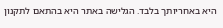היא באחריותך בלבד. הגלישה באתר היא בהתאם לתקנון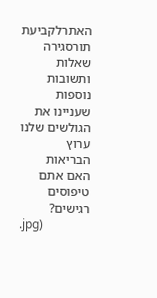האתרלקביעת תורסגירה
שאלות ותשובות נוספות שעניינו את הגולשים שלנו
ערוץ הבריאות
האם אתם טיפוסים רגישים?
.jpg)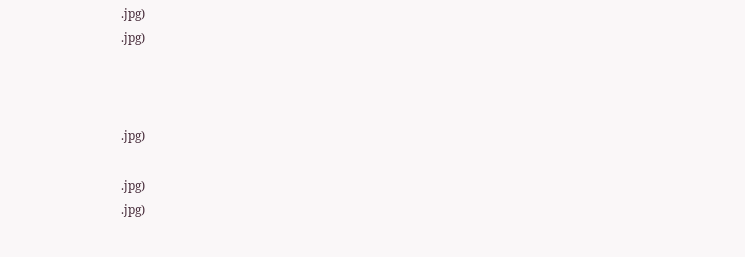.jpg)
.jpg)



.jpg)

.jpg)
.jpg)